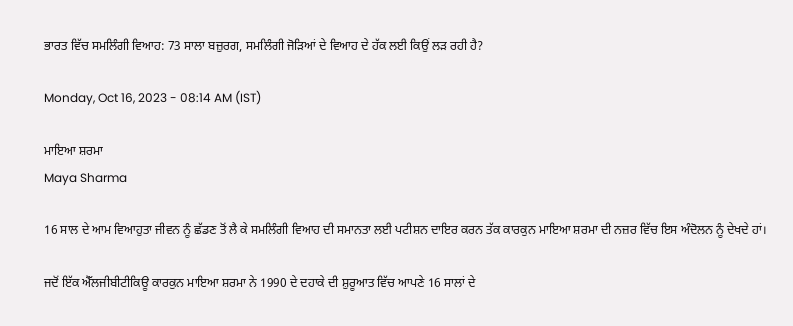ਭਾਰਤ ਵਿੱਚ ਸਮਲਿੰਗੀ ਵਿਆਹ: 73 ਸਾਲਾ ਬਜ਼ੁਰਗ, ਸਮਲਿੰਗੀ ਜੋੜਿਆਂ ਦੇ ਵਿਆਹ ਦੇ ਹੱਕ ਲਈ ਕਿਉਂ ਲੜ ਰਹੀ ਹੈ?

Monday, Oct 16, 2023 - 08:14 AM (IST)

ਮਾਇਆ ਸ਼ਰਮਾ
Maya Sharma

16 ਸਾਲ ਦੇ ਆਮ ਵਿਆਹੁਤਾ ਜੀਵਨ ਨੂੰ ਛੱਡਣ ਤੋਂ ਲੈ ਕੇ ਸਮਲਿੰਗੀ ਵਿਆਹ ਦੀ ਸਮਾਨਤਾ ਲਈ ਪਟੀਸ਼ਨ ਦਾਇਰ ਕਰਨ ਤੱਕ ਕਾਰਕੁਨ ਮਾਇਆ ਸ਼ਰਮਾ ਦੀ ਨਜ਼ਰ ਵਿੱਚ ਇਸ ਅੰਦੋਲਨ ਨੂੰ ਦੇਖਦੇ ਹਾਂ।

ਜਦੋਂ ਇੱਕ ਐੱਲਜੀਬੀਟੀਕਿਊ ਕਾਰਕੁਨ ਮਾਇਆ ਸ਼ਰਮਾ ਨੇ 1990 ਦੇ ਦਹਾਕੇ ਦੀ ਸ਼ੁਰੂਆਤ ਵਿੱਚ ਆਪਣੇ 16 ਸਾਲਾਂ ਦੇ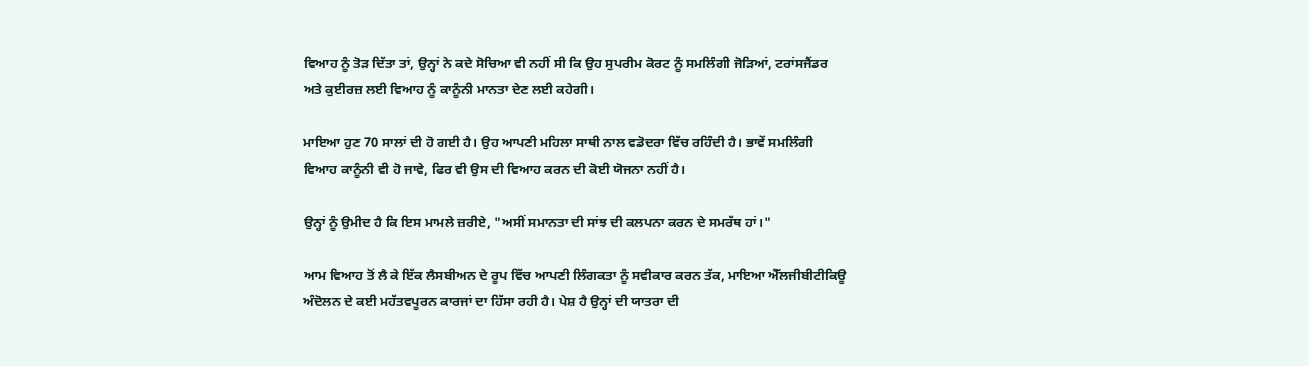ਵਿਆਹ ਨੂੰ ਤੋੜ ਦਿੱਤਾ ਤਾਂ, ਉਨ੍ਹਾਂ ਨੇ ਕਦੇ ਸੋਚਿਆ ਵੀ ਨਹੀਂ ਸੀ ਕਿ ਉਹ ਸੁਪਰੀਮ ਕੋਰਟ ਨੂੰ ਸਮਲਿੰਗੀ ਜੋੜਿਆਂ, ਟਰਾਂਸਜੈਂਡਰ ਅਤੇ ਕੁਈਰਜ਼ ਲਈ ਵਿਆਹ ਨੂੰ ਕਾਨੂੰਨੀ ਮਾਨਤਾ ਦੇਣ ਲਈ ਕਹੇਗੀ।

ਮਾਇਆ ਹੁਣ 70 ਸਾਲਾਂ ਦੀ ਹੋ ਗਈ ਹੈ। ਉਹ ਆਪਣੀ ਮਹਿਲਾ ਸਾਥੀ ਨਾਲ ਵਡੋਦਰਾ ਵਿੱਚ ਰਹਿੰਦੀ ਹੈ। ਭਾਵੇਂ ਸਮਲਿੰਗੀ ਵਿਆਹ ਕਾਨੂੰਨੀ ਵੀ ਹੋ ਜਾਵੇ, ਫਿਰ ਵੀ ਉਸ ਦੀ ਵਿਆਹ ਕਰਨ ਦੀ ਕੋਈ ਯੋਜਨਾ ਨਹੀਂ ਹੈ।

ਉਨ੍ਹਾਂ ਨੂੰ ਉਮੀਦ ਹੈ ਕਿ ਇਸ ਮਾਮਲੇ ਜ਼ਰੀਏ, "ਅਸੀਂ ਸਮਾਨਤਾ ਦੀ ਸਾਂਝ ਦੀ ਕਲਪਨਾ ਕਰਨ ਦੇ ਸਮਰੱਥ ਹਾਂ।"

ਆਮ ਵਿਆਹ ਤੋਂ ਲੈ ਕੇ ਇੱਕ ਲੈਸਬੀਅਨ ਦੇ ਰੂਪ ਵਿੱਚ ਆਪਣੀ ਲਿੰਗਕਤਾ ਨੂੰ ਸਵੀਕਾਰ ਕਰਨ ਤੱਕ, ਮਾਇਆ ਐੱਲਜੀਬੀਟੀਕਿਊ ਅੰਦੋਲਨ ਦੇ ਕਈ ਮਹੱਤਵਪੂਰਨ ਕਾਰਜਾਂ ਦਾ ਹਿੱਸਾ ਰਹੀ ਹੈ। ਪੇਸ਼ ਹੈ ਉਨ੍ਹਾਂ ਦੀ ਯਾਤਰਾ ਦੀ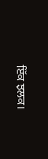ਇੱਕ ਝਲਕ।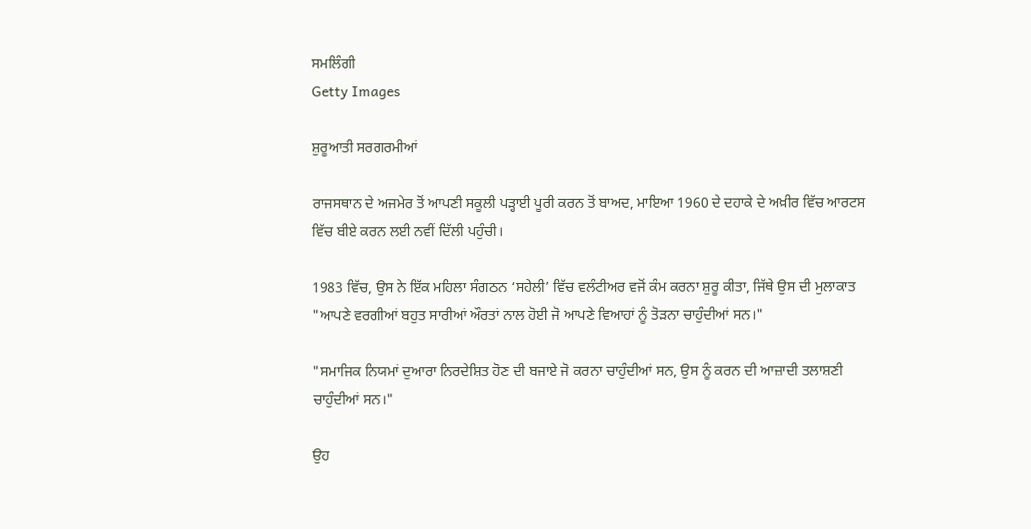ਸਮਲਿੰਗੀ
Getty Images

ਸ਼ੁਰੂਆਤੀ ਸਰਗਰਮੀਆਂ

ਰਾਜਸਥਾਨ ਦੇ ਅਜਮੇਰ ਤੋਂ ਆਪਣੀ ਸਕੂਲੀ ਪੜ੍ਹਾਈ ਪੂਰੀ ਕਰਨ ਤੋਂ ਬਾਅਦ, ਮਾਇਆ 1960 ਦੇ ਦਹਾਕੇ ਦੇ ਅਖ਼ੀਰ ਵਿੱਚ ਆਰਟਸ ਵਿੱਚ ਬੀਏ ਕਰਨ ਲਈ ਨਵੀਂ ਦਿੱਲੀ ਪਹੁੰਚੀ।

1983 ਵਿੱਚ, ਉਸ ਨੇ ਇੱਕ ਮਹਿਲਾ ਸੰਗਠਨ ‘ਸਹੇਲੀ’ ਵਿੱਚ ਵਲੰਟੀਅਰ ਵਜੋਂ ਕੰਮ ਕਰਨਾ ਸ਼ੁਰੂ ਕੀਤਾ, ਜਿੱਥੇ ਉਸ ਦੀ ਮੁਲਾਕਾਤ "ਆਪਣੇ ਵਰਗੀਆਂ ਬਹੁਤ ਸਾਰੀਆਂ ਔਰਤਾਂ ਨਾਲ ਹੋਈ ਜੋ ਆਪਣੇ ਵਿਆਹਾਂ ਨੂੰ ਤੋੜਨਾ ਚਾਹੁੰਦੀਆਂ ਸਨ।"

"ਸਮਾਜਿਕ ਨਿਯਮਾਂ ਦੁਆਰਾ ਨਿਰਦੇਸ਼ਿਤ ਹੋਣ ਦੀ ਬਜਾਏ ਜੋ ਕਰਨਾ ਚਾਹੁੰਦੀਆਂ ਸਨ, ਉਸ ਨੂੰ ਕਰਨ ਦੀ ਆਜ਼ਾਦੀ ਤਲਾਸ਼ਣੀ ਚਾਹੁੰਦੀਆਂ ਸਨ।"

ਉਹ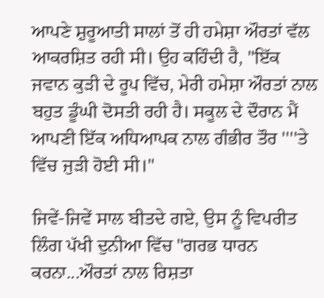ਆਪਣੇ ਸ਼ੁਰੂਆਤੀ ਸਾਲਾਂ ਤੋਂ ਹੀ ਹਮੇਸ਼ਾ ਔਰਤਾਂ ਵੱਲ ਆਕਰਸ਼ਿਤ ਰਹੀ ਸੀ। ਉਹ ਕਹਿੰਦੀ ਹੈ, "ਇੱਕ ਜਵਾਨ ਕੁੜੀ ਦੇ ਰੂਪ ਵਿੱਚ, ਮੇਰੀ ਹਮੇਸ਼ਾ ਔਰਤਾਂ ਨਾਲ ਬਹੁਤ ਡੂੰਘੀ ਦੋਸਤੀ ਰਹੀ ਹੈ। ਸਕੂਲ ਦੇ ਦੌਰਾਨ ਮੈਂ ਆਪਣੀ ਇੱਕ ਅਧਿਆਪਕ ਨਾਲ ਗੰਭੀਰ ਤੌਰ ''''ਤੇ ਵਿੱਚ ਜੁੜੀ ਹੋਈ ਸੀ।"

ਜਿਵੇਂ-ਜਿਵੇਂ ਸਾਲ ਬੀਤਦੇ ਗਏ, ਉਸ ਨੂੰ ਵਿਪਰੀਤ ਲਿੰਗ ਪੱਖੀ ਦੁਨੀਆ ਵਿੱਚ "ਗਰਭ ਧਾਰਨ ਕਰਨਾ...ਔਰਤਾਂ ਨਾਲ ਰਿਸ਼ਤਾ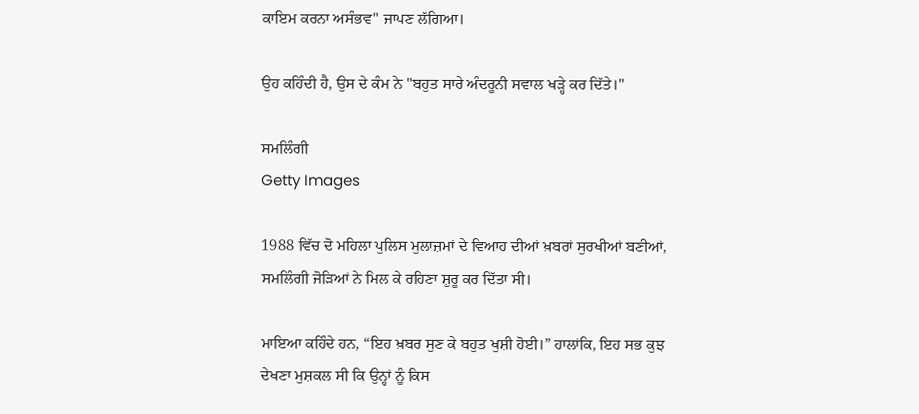ਕਾਇਮ ਕਰਨਾ ਅਸੰਭਵ" ਜਾਪਣ ਲੱਗਿਆ।

ਉਹ ਕਹਿੰਦੀ ਹੈ, ਉਸ ਦੇ ਕੰਮ ਨੇ "ਬਹੁਤ ਸਾਰੇ ਅੰਦਰੂਨੀ ਸਵਾਲ ਖੜ੍ਹੇ ਕਰ ਦਿੱਤੇ।"

ਸਮਲਿੰਗੀ
Getty Images

1988 ਵਿੱਚ ਦੋ ਮਹਿਲਾ ਪੁਲਿਸ ਮੁਲਾਜ਼ਮਾਂ ਦੇ ਵਿਆਹ ਦੀਆਂ ਖ਼ਬਰਾਂ ਸੁਰਖੀਆਂ ਬਣੀਆਂ, ਸਮਲਿੰਗੀ ਜੋੜਿਆਂ ਨੇ ਮਿਲ ਕੇ ਰਹਿਣਾ ਸ਼ੁਰੂ ਕਰ ਦਿੱਤਾ ਸੀ।

ਮਾਇਆ ਕਹਿੰਦੇ ਹਨ, “ਇਹ ਖ਼ਬਰ ਸੁਣ ਕੇ ਬਹੁਤ ਖੁਸ਼ੀ ਹੋਈ।” ਹਾਲਾਂਕਿ, ਇਹ ਸਭ ਕੁਝ ਦੇਖਣਾ ਮੁਸ਼ਕਲ ਸੀ ਕਿ ਉਨ੍ਹਾਂ ਨੂੰ ਕਿਸ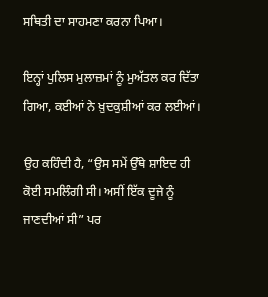ਸਥਿਤੀ ਦਾ ਸਾਹਮਣਾ ਕਰਨਾ ਪਿਆ।

ਇਨ੍ਹਾਂ ਪੁਲਿਸ ਮੁਲਾਜ਼ਮਾਂ ਨੂੰ ਮੁਅੱਤਲ ਕਰ ਦਿੱਤਾ ਗਿਆ, ਕਈਆਂ ਨੇ ਖ਼ੁਦਕੁਸ਼ੀਆਂ ਕਰ ਲਈਆਂ।

ਉਹ ਕਹਿੰਦੀ ਹੈ, “ਉਸ ਸਮੇਂ ਉੱਥੇ ਸ਼ਾਇਦ ਹੀ ਕੋਈ ਸਮਲਿੰਗੀ ਸੀ। ਅਸੀਂ ਇੱਕ ਦੂਜੇ ਨੂੰ ਜਾਣਦੀਆਂ ਸੀ” ਪਰ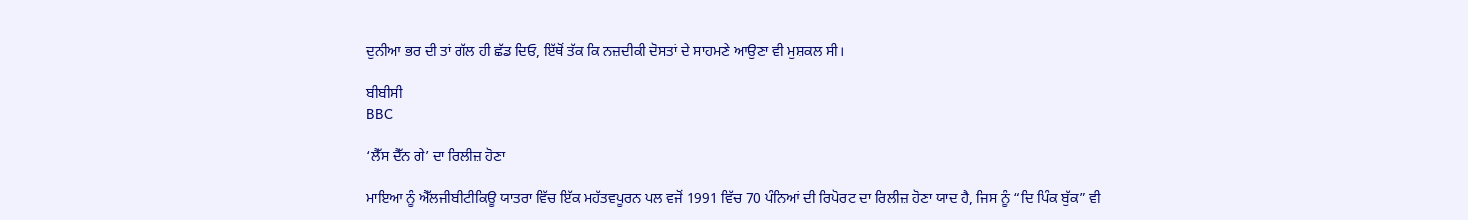ਦੁਨੀਆ ਭਰ ਦੀ ਤਾਂ ਗੱਲ ਹੀ ਛੱਡ ਦਿਓ, ਇੱਥੋਂ ਤੱਕ ਕਿ ਨਜ਼ਦੀਕੀ ਦੋਸਤਾਂ ਦੇ ਸਾਹਮਣੇ ਆਉਣਾ ਵੀ ਮੁਸ਼ਕਲ ਸੀ।

ਬੀਬੀਸੀ
BBC

‘ਲੈੱਸ ਦੈੱਨ ਗੇ’ ਦਾ ਰਿਲੀਜ਼ ਹੋਣਾ

ਮਾਇਆ ਨੂੰ ਐੱਲਜੀਬੀਟੀਕਿਊ ਯਾਤਰਾ ਵਿੱਚ ਇੱਕ ਮਹੱਤਵਪੂਰਨ ਪਲ ਵਜੋਂ 1991 ਵਿੱਚ 70 ਪੰਨਿਆਂ ਦੀ ਰਿਪੋਰਟ ਦਾ ਰਿਲੀਜ਼ ਹੋਣਾ ਯਾਦ ਹੈ, ਜਿਸ ਨੂੰ “ਦਿ ਪਿੰਕ ਬੁੱਕ” ਵੀ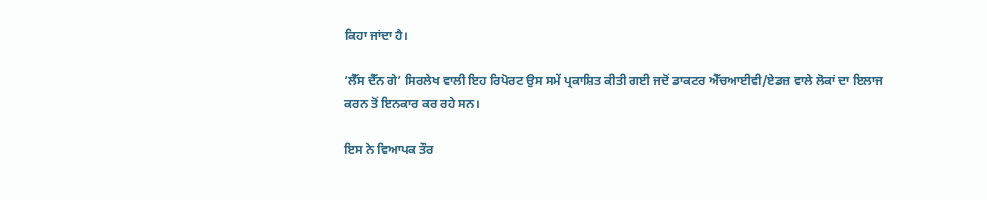ਕਿਹਾ ਜਾਂਦਾ ਹੈ।

‘ਲੈੱਸ ਦੈੱਨ ਗੇ’ ਸਿਰਲੇਖ ਵਾਲੀ ਇਹ ਰਿਪੋਰਟ ਉਸ ਸਮੇਂ ਪ੍ਰਕਾਸ਼ਿਤ ਕੀਤੀ ਗਈ ਜਦੋਂ ਡਾਕਟਰ ਐੱਚਆਈਵੀ/ਏਡਜ਼ ਵਾਲੇ ਲੋਕਾਂ ਦਾ ਇਲਾਜ ਕਰਨ ਤੋਂ ਇਨਕਾਰ ਕਰ ਰਹੇ ਸਨ।

ਇਸ ਨੇ ਵਿਆਪਕ ਤੌਰ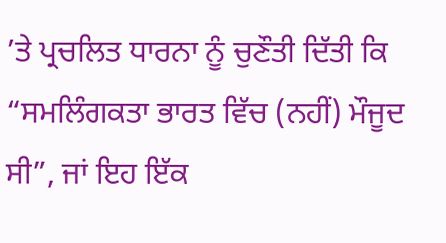’ਤੇ ਪ੍ਰਚਲਿਤ ਧਾਰਨਾ ਨੂੰ ਚੁਣੌਤੀ ਦਿੱਤੀ ਕਿ “ਸਮਲਿੰਗਕਤਾ ਭਾਰਤ ਵਿੱਚ (ਨਹੀਂ) ਮੌਜੂਦ ਸੀ”, ਜਾਂ ਇਹ ਇੱਕ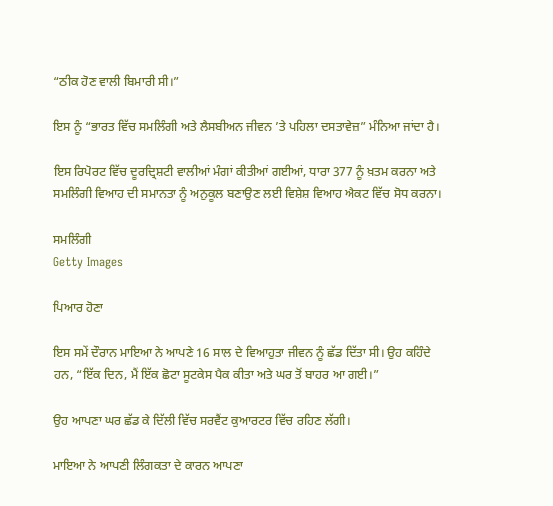“ਠੀਕ ਹੋਣ ਵਾਲੀ ਬਿਮਾਰੀ ਸੀ।”

ਇਸ ਨੂੰ “ਭਾਰਤ ਵਿੱਚ ਸਮਲਿੰਗੀ ਅਤੇ ਲੈਸਬੀਅਨ ਜੀਵਨ ’ਤੇ ਪਹਿਲਾ ਦਸਤਾਵੇਜ਼” ਮੰਨਿਆ ਜਾਂਦਾ ਹੈ।

ਇਸ ਰਿਪੋਰਟ ਵਿੱਚ ਦੂਰਦ੍ਰਿਸ਼ਟੀ ਵਾਲੀਆਂ ਮੰਗਾਂ ਕੀਤੀਆਂ ਗਈਆਂ, ਧਾਰਾ 377 ਨੂੰ ਖ਼ਤਮ ਕਰਨਾ ਅਤੇ ਸਮਲਿੰਗੀ ਵਿਆਹ ਦੀ ਸਮਾਨਤਾ ਨੂੰ ਅਨੁਕੂਲ ਬਣਾਉਣ ਲਈ ਵਿਸ਼ੇਸ਼ ਵਿਆਹ ਐਕਟ ਵਿੱਚ ਸੋਧ ਕਰਨਾ।

ਸਮਲਿੰਗੀ
Getty Images

ਪਿਆਰ ਹੋਣਾ

ਇਸ ਸਮੇਂ ਦੌਰਾਨ ਮਾਇਆ ਨੇ ਆਪਣੇ 16 ਸਾਲ ਦੇ ਵਿਆਹੁਤਾ ਜੀਵਨ ਨੂੰ ਛੱਡ ਦਿੱਤਾ ਸੀ। ਉਹ ਕਹਿੰਦੇ ਹਨ, “ਇੱਕ ਦਿਨ, ਮੈਂ ਇੱਕ ਛੋਟਾ ਸੂਟਕੇਸ ਪੈਕ ਕੀਤਾ ਅਤੇ ਘਰ ਤੋਂ ਬਾਹਰ ਆ ਗਈ।”

ਉਹ ਆਪਣਾ ਘਰ ਛੱਡ ਕੇ ਦਿੱਲੀ ਵਿੱਚ ਸਰਵੈਂਟ ਕੁਆਰਟਰ ਵਿੱਚ ਰਹਿਣ ਲੱਗੀ।

ਮਾਇਆ ਨੇ ਆਪਣੀ ਲਿੰਗਕਤਾ ਦੇ ਕਾਰਨ ਆਪਣਾ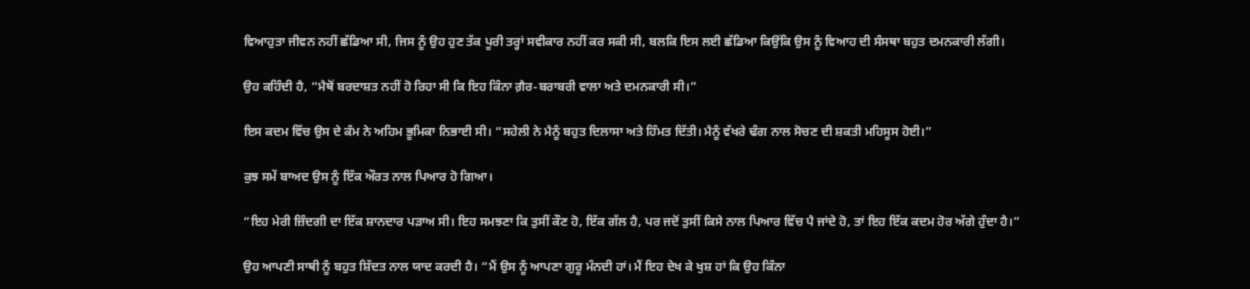ਵਿਆਹੁਤਾ ਜੀਵਨ ਨਹੀਂ ਛੱਡਿਆ ਸੀ, ਜਿਸ ਨੂੰ ਉਹ ਹੁਣ ਤੱਕ ਪੂਰੀ ਤਰ੍ਹਾਂ ਸਵੀਕਾਰ ਨਹੀਂ ਕਰ ਸਕੀ ਸੀ, ਬਲਕਿ ਇਸ ਲਈ ਛੱਡਿਆ ਕਿਉਂਕਿ ਉਸ ਨੂੰ ਵਿਆਹ ਦੀ ਸੰਸਥਾ ਬਹੁਤ ਦਮਨਕਾਰੀ ਲੱਗੀ।

ਉਹ ਕਹਿੰਦੀ ਹੈ, “ਮੈਥੋਂ ਬਰਦਾਸ਼ਤ ਨਹੀਂ ਹੋ ਰਿਹਾ ਸੀ ਕਿ ਇਹ ਕਿੰਨਾ ਗ਼ੈਰ-ਬਰਾਬਰੀ ਵਾਲਾ ਅਤੇ ਦਮਨਕਾਰੀ ਸੀ।”

ਇਸ ਕਦਮ ਵਿੱਚ ਉਸ ਦੇ ਕੰਮ ਨੇ ਅਹਿਮ ਭੂਮਿਕਾ ਨਿਭਾਈ ਸੀ। “ਸਹੇਲੀ ਨੇ ਮੈਨੂੰ ਬਹੁਤ ਦਿਲਾਸਾ ਅਤੇ ਹਿੰਮਤ ਦਿੱਤੀ। ਮੈਨੂੰ ਵੱਖਰੇ ਢੰਗ ਨਾਲ ਸੋਚਣ ਦੀ ਸ਼ਕਤੀ ਮਹਿਸੂਸ ਹੋਈ।”

ਕੁਝ ਸਮੇਂ ਬਾਅਦ ਉਸ ਨੂੰ ਇੱਕ ਔਰਤ ਨਾਲ ਪਿਆਰ ਹੋ ਗਿਆ।

“ਇਹ ਮੇਰੀ ਜ਼ਿੰਦਗੀ ਦਾ ਇੱਕ ਸ਼ਾਨਦਾਰ ਪੜਾਅ ਸੀ। ਇਹ ਸਮਝਣਾ ਕਿ ਤੁਸੀਂ ਕੌਣ ਹੋ, ਇੱਕ ਗੱਲ ਹੈ, ਪਰ ਜਦੋਂ ਤੁਸੀਂ ਕਿਸੇ ਨਾਲ ਪਿਆਰ ਵਿੱਚ ਪੈ ਜਾਂਦੇ ਹੋ, ਤਾਂ ਇਹ ਇੱਕ ਕਦਮ ਹੋਰ ਅੱਗੇ ਹੁੰਦਾ ਹੈ।”

ਉਹ ਆਪਣੀ ਸਾਥੀ ਨੂੰ ਬਹੁਤ ਸ਼ਿੱਦਤ ਨਾਲ ਯਾਦ ਕਰਦੀ ਹੈ। “ਮੈਂ ਉਸ ਨੂੰ ਆਪਣਾ ਗੁਰੂ ਮੰਨਦੀ ਹਾਂ। ਮੈਂ ਇਹ ਦੇਖ ਕੇ ਖੁਸ਼ ਹਾਂ ਕਿ ਉਹ ਕਿੰਨਾ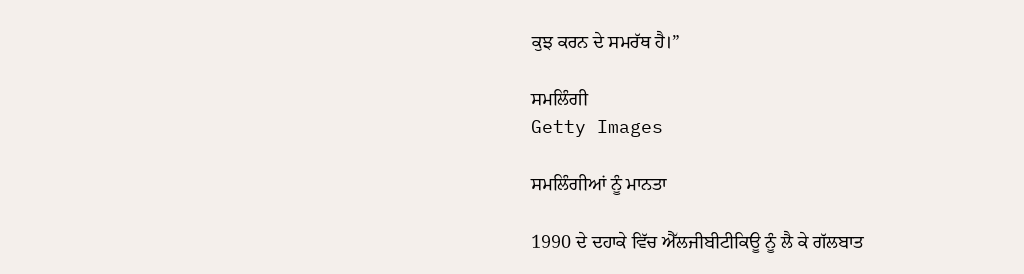ਕੁਝ ਕਰਨ ਦੇ ਸਮਰੱਥ ਹੈ।”

ਸਮਲਿੰਗੀ
Getty Images

ਸਮਲਿੰਗੀਆਂ ਨੂੰ ਮਾਨਤਾ

1990 ਦੇ ਦਹਾਕੇ ਵਿੱਚ ਐੱਲਜੀਬੀਟੀਕਿਊ ਨੂੰ ਲੈ ਕੇ ਗੱਲਬਾਤ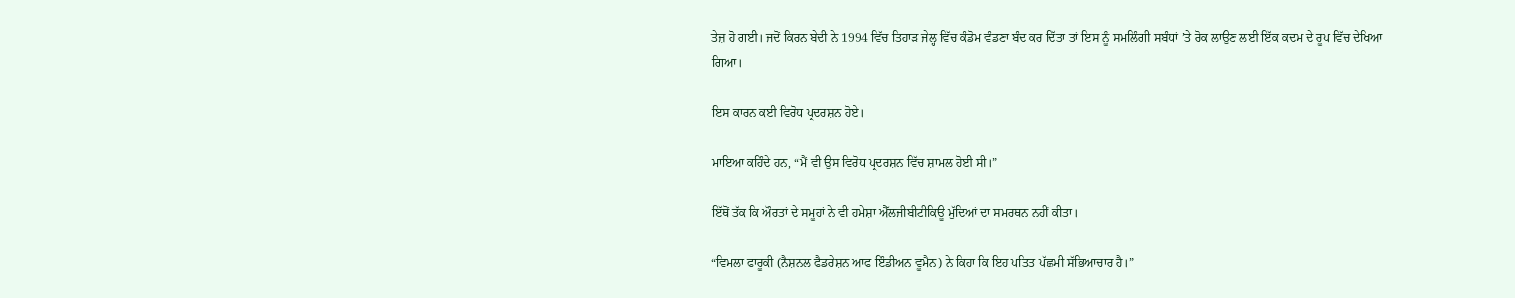ਤੇਜ਼ ਹੋ ਗਈ। ਜਦੋਂ ਕਿਰਨ ਬੇਦੀ ਨੇ 1994 ਵਿੱਚ ਤਿਹਾੜ ਜੇਲ੍ਹ ਵਿੱਚ ਕੰਡੋਮ ਵੰਡਣਾ ਬੰਦ ਕਰ ਦਿੱਤਾ ਤਾਂ ਇਸ ਨੂੰ ਸਮਲਿੰਗੀ ਸਬੰਧਾਂ ’ਤੇ ਰੋਕ ਲਾਉਣ ਲਈ ਇੱਕ ਕਦਮ ਦੇ ਰੂਪ ਵਿੱਚ ਦੇਖਿਆ ਗਿਆ।

ਇਸ ਕਾਰਨ ਕਈ ਵਿਰੋਧ ਪ੍ਰਦਰਸ਼ਨ ਹੋਏ।

ਮਾਇਆ ਕਹਿੰਦੇ ਹਨ, “ਮੈਂ ਵੀ ਉਸ ਵਿਰੋਧ ਪ੍ਰਦਰਸ਼ਨ ਵਿੱਚ ਸ਼ਾਮਲ ਹੋਈ ਸੀ।”

ਇੱਥੋਂ ਤੱਕ ਕਿ ਔਰਤਾਂ ਦੇ ਸਮੂਹਾਂ ਨੇ ਵੀ ਹਮੇਸ਼ਾ ਐੱਲਜੀਬੀਟੀਕਿਊ ਮੁੱਦਿਆਂ ਦਾ ਸਮਰਥਨ ਨਹੀਂ ਕੀਤਾ।

“ਵਿਮਲਾ ਫਾਰੂਕੀ (ਨੈਸ਼ਨਲ ਫੈਡਰੇਸ਼ਨ ਆਫ ਇੰਡੀਅਨ ਵੂਮੈਨ) ਨੇ ਕਿਹਾ ਕਿ ਇਹ ਪਤਿਤ ਪੱਛਮੀ ਸੱਭਿਆਚਾਰ ਹੈ।”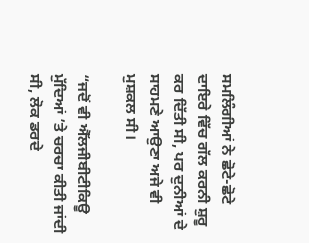ਸਮਲਿੰਗੀਆਂ ਨੇ ਛੋਟੇ-ਛੋਟੇ ਦਾਇਰੇ ਵਿੱਚ ਗੱਲ ਕਰਨੀ ਸ਼ੁਰੂ ਕਰ ਦਿੱਤੀ ਸੀ, ਪਰ ਦੁਨੀਆਂ ਦੇ ਸਾਹਮਣੇ ਆਉਣਾ ਅਜੇ ਵੀ ਮੁਸ਼ਕਲ ਸੀ।

“ਜਦੋਂ ਵੀ ਐੱਲਜੀਬੀਟੀਕਿਊ ਮੁੱਦਿਆਂ ’ਤੇ ਚਰਚਾ ਕੀਤੀ ਜਾਂਦੀ ਸੀ, ਲੋਕ ਡਰਦੇ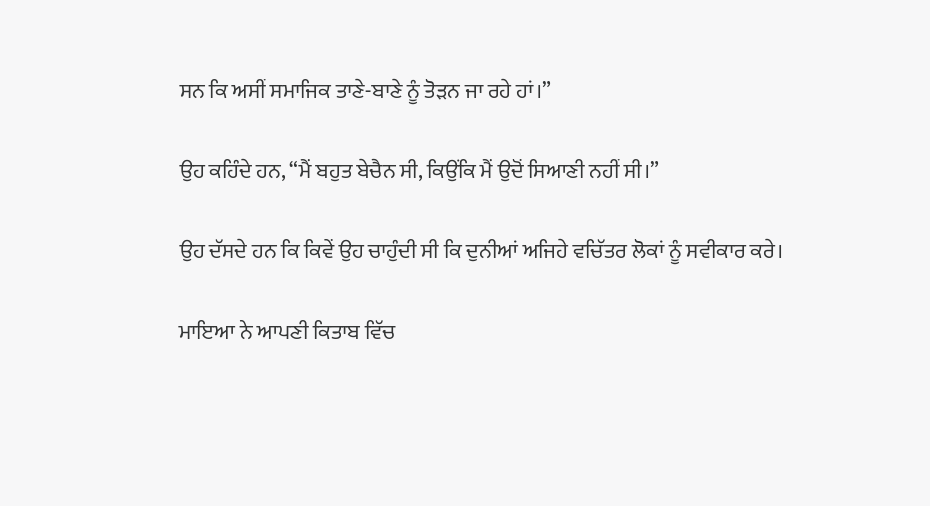ਸਨ ਕਿ ਅਸੀਂ ਸਮਾਜਿਕ ਤਾਣੇ-ਬਾਣੇ ਨੂੰ ਤੋੜਨ ਜਾ ਰਹੇ ਹਾਂ।”

ਉਹ ਕਹਿੰਦੇ ਹਨ, “ਮੈਂ ਬਹੁਤ ਬੇਚੈਨ ਸੀ, ਕਿਉਂਕਿ ਮੈਂ ਉਦੋਂ ਸਿਆਣੀ ਨਹੀਂ ਸੀ।”

ਉਹ ਦੱਸਦੇ ਹਨ ਕਿ ਕਿਵੇਂ ਉਹ ਚਾਹੁੰਦੀ ਸੀ ਕਿ ਦੁਨੀਆਂ ਅਜਿਹੇ ਵਚਿੱਤਰ ਲੋਕਾਂ ਨੂੰ ਸਵੀਕਾਰ ਕਰੇ।

ਮਾਇਆ ਨੇ ਆਪਣੀ ਕਿਤਾਬ ਵਿੱਚ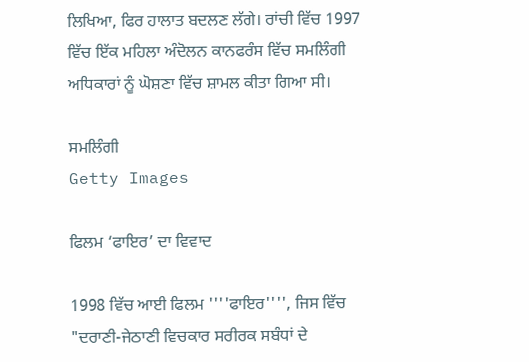ਲਿਖਿਆ, ਫਿਰ ਹਾਲਾਤ ਬਦਲਣ ਲੱਗੇ। ਰਾਂਚੀ ਵਿੱਚ 1997 ਵਿੱਚ ਇੱਕ ਮਹਿਲਾ ਅੰਦੋਲਨ ਕਾਨਫਰੰਸ ਵਿੱਚ ਸਮਲਿੰਗੀ ਅਧਿਕਾਰਾਂ ਨੂੰ ਘੋਸ਼ਣਾ ਵਿੱਚ ਸ਼ਾਮਲ ਕੀਤਾ ਗਿਆ ਸੀ।

ਸਮਲਿੰਗੀ
Getty Images

ਫਿਲਮ ‘ਫਾਇਰ’ ਦਾ ਵਿਵਾਦ

1998 ਵਿੱਚ ਆਈ ਫਿਲਮ ''''ਫਾਇਰ'''', ਜਿਸ ਵਿੱਚ "ਦਰਾਣੀ-ਜੇਠਾਣੀ ਵਿਚਕਾਰ ਸਰੀਰਕ ਸਬੰਧਾਂ ਦੇ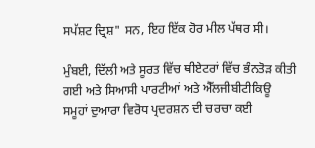ਸਪੱਸ਼ਟ ਦ੍ਰਿਸ਼" ਸਨ, ਇਹ ਇੱਕ ਹੋਰ ਮੀਲ ਪੱਥਰ ਸੀ।

ਮੁੰਬਈ, ਦਿੱਲੀ ਅਤੇ ਸੂਰਤ ਵਿੱਚ ਥੀਏਟਰਾਂ ਵਿੱਚ ਭੰਨਤੋੜ ਕੀਤੀ ਗਈ ਅਤੇ ਸਿਆਸੀ ਪਾਰਟੀਆਂ ਅਤੇ ਐੱਲਜੀਬੀਟੀਕਿਊ ਸਮੂਹਾਂ ਦੁਆਰਾ ਵਿਰੋਧ ਪ੍ਰਦਰਸ਼ਨ ਦੀ ਚਰਚਾ ਕਈ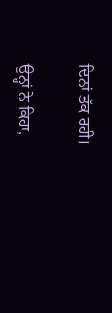ਦਿਨਾਂ ਤੱਕ ਰਹੀ।

ਉਨ੍ਹਾਂ ਨੇ ਕਿਹਾ,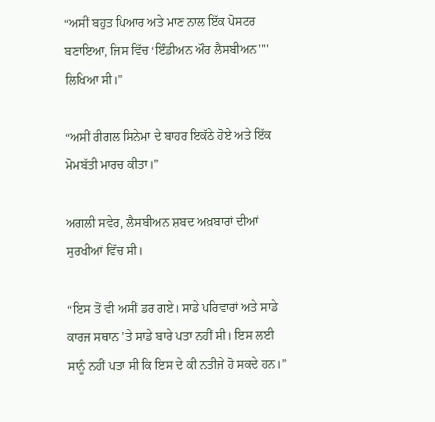“ਅਸੀਂ ਬਹੁਤ ਪਿਆਰ ਅਤੇ ਮਾਣ ਨਾਲ ਇੱਕ ਪੋਸਟਰ ਬਣਾਇਆ, ਜਿਸ ਵਿੱਚ ‘ਇੰਡੀਅਨ ਔਰ ਲੈਸਬੀਅਨ'''' ਲਿਖਿਆ ਸੀ।”

“ਅਸੀਂ ਰੀਗਲ ਸਿਨੇਮਾ ਦੇ ਬਾਹਰ ਇਕੱਠੇ ਹੋਏ ਅਤੇ ਇੱਕ ਮੋਮਬੱਤੀ ਮਾਰਚ ਕੀਤਾ।”

ਅਗਲੀ ਸਵੇਰ, ਲੈਸਬੀਅਨ ਸ਼ਬਦ ਅਖ਼ਬਾਰਾਂ ਦੀਆਂ ਸੁਰਖੀਆਂ ਵਿੱਚ ਸੀ।

“ਇਸ ਤੋਂ ਵੀ ਅਸੀਂ ਡਰ ਗਏ। ਸਾਡੇ ਪਰਿਵਾਰਾਂ ਅਤੇ ਸਾਡੇ ਕਾਰਜ ਸਥਾਨ ’ਤੇ ਸਾਡੇ ਬਾਰੇ ਪਤਾ ਨਹੀਂ ਸੀ। ਇਸ ਲਈ ਸਾਨੂੰ ਨਹੀਂ ਪਤਾ ਸੀ ਕਿ ਇਸ ਦੇ ਕੀ ਨਤੀਜੇ ਹੋ ਸਕਦੇ ਹਨ।”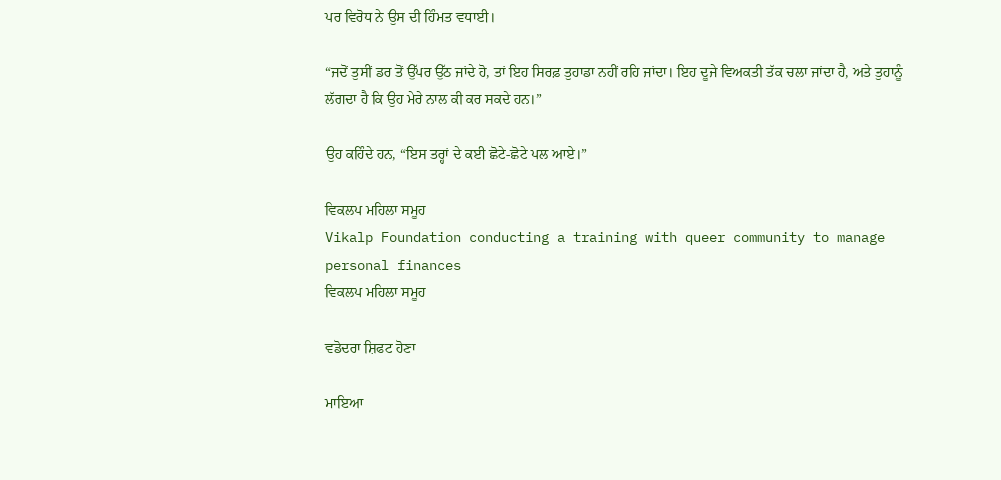ਪਰ ਵਿਰੋਧ ਨੇ ਉਸ ਦੀ ਹਿੰਮਤ ਵਧਾਈ।

“ਜਦੋਂ ਤੁਸੀਂ ਡਰ ਤੋਂ ਉੱਪਰ ਉੱਠ ਜਾਂਦੇ ਹੋ, ਤਾਂ ਇਹ ਸਿਰਫ਼ ਤੁਹਾਡਾ ਨਹੀਂ ਰਹਿ ਜਾਂਦਾ। ਇਹ ਦੂਜੇ ਵਿਅਕਤੀ ਤੱਕ ਚਲਾ ਜਾਂਦਾ ਹੈ, ਅਤੇ ਤੁਹਾਨੂੰ ਲੱਗਦਾ ਹੈ ਕਿ ਉਹ ਮੇਰੇ ਨਾਲ ਕੀ ਕਰ ਸਕਦੇ ਹਨ।”

ਉਹ ਕਹਿੰਦੇ ਹਨ, “ਇਸ ਤਰ੍ਹਾਂ ਦੇ ਕਈ ਛੋਟੇ-ਛੋਟੇ ਪਲ ਆਏ।”

ਵਿਕਲਪ ਮਹਿਲਾ ਸਮੂਹ
Vikalp Foundation conducting a training with queer community to manage personal finances
ਵਿਕਲਪ ਮਹਿਲਾ ਸਮੂਹ

ਵਡੋਦਰਾ ਸ਼ਿਫਟ ਹੋਣਾ

ਮਾਇਆ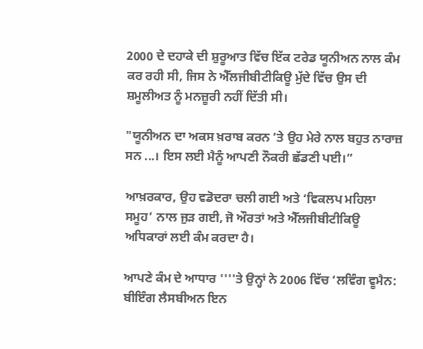2000 ਦੇ ਦਹਾਕੇ ਦੀ ਸ਼ੁਰੂਆਤ ਵਿੱਚ ਇੱਕ ਟਰੇਡ ਯੂਨੀਅਨ ਨਾਲ ਕੰਮ ਕਰ ਰਹੀ ਸੀ, ਜਿਸ ਨੇ ਐੱਲਜੀਬੀਟੀਕਿਊ ਮੁੱਦੇ ਵਿੱਚ ਉਸ ਦੀ ਸ਼ਮੂਲੀਅਤ ਨੂੰ ਮਨਜ਼ੂਰੀ ਨਹੀਂ ਦਿੱਤੀ ਸੀ।

"ਯੂਨੀਅਨ ਦਾ ਅਕਸ ਖ਼ਰਾਬ ਕਰਨ ’ਤੇ ਉਹ ਮੇਰੇ ਨਾਲ ਬਹੁਤ ਨਾਰਾਜ਼ ਸਨ ...। ਇਸ ਲਈ ਮੈਨੂੰ ਆਪਣੀ ਨੌਕਰੀ ਛੱਡਣੀ ਪਈ।”

ਆਖ਼ਰਕਾਰ, ਉਹ ਵਡੋਦਰਾ ਚਲੀ ਗਈ ਅਤੇ ‘ਵਿਕਲਪ ਮਹਿਲਾ ਸਮੂਹ’ ਨਾਲ ਜੁੜ ਗਈ, ਜੋ ਔਰਤਾਂ ਅਤੇ ਐੱਲਜੀਬੀਟੀਕਿਊ ਅਧਿਕਾਰਾਂ ਲਈ ਕੰਮ ਕਰਦਾ ਹੈ।

ਆਪਣੇ ਕੰਮ ਦੇ ਆਧਾਰ ''''ਤੇ ਉਨ੍ਹਾਂ ਨੇ 2006 ਵਿੱਚ ‘ਲਵਿੰਗ ਵੂਮੈਨ: ਬੀਇੰਗ ਲੈਸਬੀਅਨ ਇਨ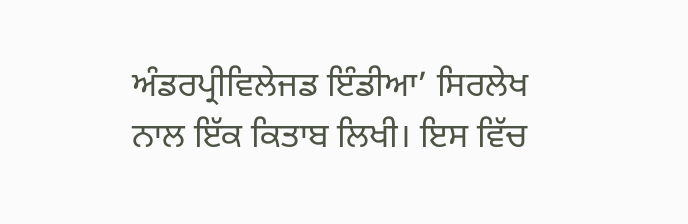ਅੰਡਰਪ੍ਰੀਵਿਲੇਜਡ ਇੰਡੀਆ’ ਸਿਰਲੇਖ ਨਾਲ ਇੱਕ ਕਿਤਾਬ ਲਿਖੀ। ਇਸ ਵਿੱਚ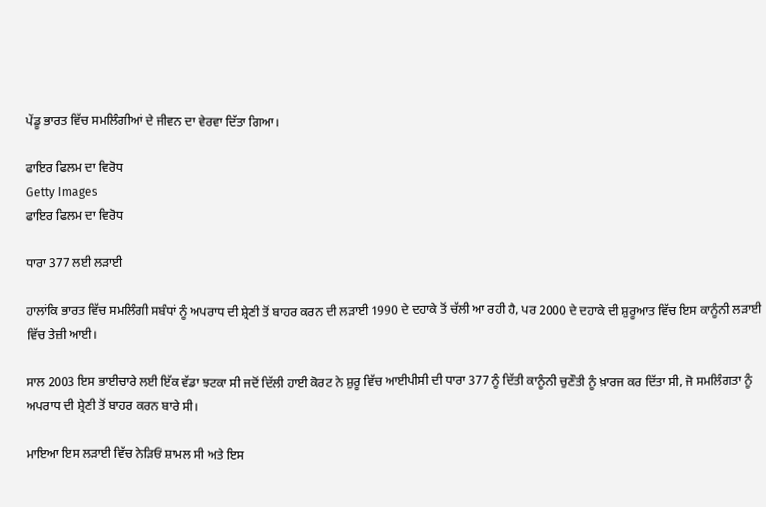ਪੇਂਡੂ ਭਾਰਤ ਵਿੱਚ ਸਮਲਿੰਗੀਆਂ ਦੇ ਜੀਵਨ ਦਾ ਵੇਰਵਾ ਦਿੱਤਾ ਗਿਆ।

ਫਾਇਰ ਫਿਲਮ ਦਾ ਵਿਰੋਧ
Getty Images
ਫਾਇਰ ਫਿਲਮ ਦਾ ਵਿਰੋਧ

ਧਾਰਾ 377 ਲਈ ਲੜਾਈ

ਹਾਲਾਂਕਿ ਭਾਰਤ ਵਿੱਚ ਸਮਲਿੰਗੀ ਸਬੰਧਾਂ ਨੂੰ ਅਪਰਾਧ ਦੀ ਸ਼੍ਰੇਣੀ ਤੋਂ ਬਾਹਰ ਕਰਨ ਦੀ ਲੜਾਈ 1990 ਦੇ ਦਹਾਕੇ ਤੋਂ ਚੱਲੀ ਆ ਰਹੀ ਹੈ, ਪਰ 2000 ਦੇ ਦਹਾਕੇ ਦੀ ਸ਼ੁਰੂਆਤ ਵਿੱਚ ਇਸ ਕਾਨੂੰਨੀ ਲੜਾਈ ਵਿੱਚ ਤੇਜ਼ੀ ਆਈ।

ਸਾਲ 2003 ਇਸ ਭਾਈਚਾਰੇ ਲਈ ਇੱਕ ਵੱਡਾ ਝਟਕਾ ਸੀ ਜਦੋਂ ਦਿੱਲੀ ਹਾਈ ਕੋਰਟ ਨੇ ਸ਼ੁਰੂ ਵਿੱਚ ਆਈਪੀਸੀ ਦੀ ਧਾਰਾ 377 ਨੂੰ ਦਿੱਤੀ ਕਾਨੂੰਨੀ ਚੁਣੌਤੀ ਨੂੰ ਖ਼ਾਰਜ ਕਰ ਦਿੱਤਾ ਸੀ, ਜੋ ਸਮਲਿੰਗਤਾ ਨੂੰ ਅਪਰਾਧ ਦੀ ਸ਼੍ਰੇਣੀ ਤੋਂ ਬਾਹਰ ਕਰਨ ਬਾਰੇ ਸੀ।

ਮਾਇਆ ਇਸ ਲੜਾਈ ਵਿੱਚ ਨੇੜਿਓਂ ਸ਼ਾਮਲ ਸੀ ਅਤੇ ਇਸ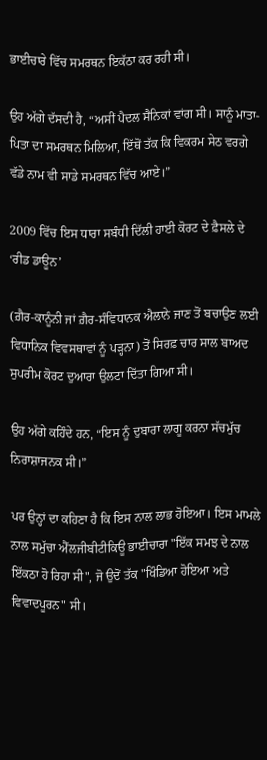ਭਾਈਚਾਰੇ ਵਿੱਚ ਸਮਰਥਨ ਇਕੱਠਾ ਕਰ ਰਹੀ ਸੀ।

ਉਹ ਅੱਗੇ ਦੱਸਦੀ ਹੈ, “ਅਸੀਂ ਪੈਦਲ ਸੈਨਿਕਾਂ ਵਾਂਗ ਸੀ। ਸਾਨੂੰ ਮਾਤਾ-ਪਿਤਾ ਦਾ ਸਮਰਥਨ ਮਿਲਿਆ, ਇੱਥੋਂ ਤੱਕ ਕਿ ਵਿਕਰਮ ਸੇਠ ਵਰਗੇ ਵੱਡੇ ਨਾਮ ਵੀ ਸਾਡੇ ਸਮਰਥਨ ਵਿੱਚ ਆਏ।”

2009 ਵਿੱਚ ਇਸ ਧਾਰਾ ਸਬੰਧੀ ਦਿੱਲੀ ਹਾਈ ਕੋਰਟ ਦੇ ਫ਼ੈਸਲੇ ਦੇ ‘ਰੀਡ ਡਾਊਨ’

(ਗ਼ੈਰ-ਕਾਨੂੰਨੀ ਜਾਂ ਗ਼ੈਰ-ਸੰਵਿਧਾਨਕ ਐਲਾਨੇ ਜਾਣ ਤੋਂ ਬਚਾਉਣ ਲਈ ਵਿਧਾਨਿਕ ਵਿਵਸਥਾਵਾਂ ਨੂੰ ਪੜ੍ਹਨਾ) ਤੋਂ ਸਿਰਫ਼ ਚਾਰ ਸਾਲ ਬਾਅਦ ਸੁਪਰੀਮ ਕੋਰਟ ਦੁਆਰਾ ਉਲਟਾ ਦਿੱਤਾ ਗਿਆ ਸੀ।

ਉਹ ਅੱਗੇ ਕਹਿੰਦੇ ਹਨ, “ਇਸ ਨੂੰ ਦੁਬਾਰਾ ਲਾਗੂ ਕਰਨਾ ਸੱਚਮੁੱਚ ਨਿਰਾਸ਼ਾਜਨਕ ਸੀ।”

ਪਰ ਉਨ੍ਹਾਂ ਦਾ ਕਹਿਣਾ ਹੈ ਕਿ ਇਸ ਨਾਲ ਲਾਭ ਹੋਇਆ। ਇਸ ਮਾਮਲੇ ਨਾਲ ਸਮੁੱਚਾ ਐੱਲਜੀਬੀਟੀਕਿਊ ਭਾਈਚਾਰਾ "ਇੱਕ ਸਮਝ ਦੇ ਨਾਲ ਇੱਕਠਾ ਹੋ ਰਿਹਾ ਸੀ", ਜੋ ਉਦੋਂ ਤੱਕ "ਖਿੰਡਿਆ ਹੋਇਆ ਅਤੇ ਵਿਵਾਦਪੂਰਨ" ਸੀ।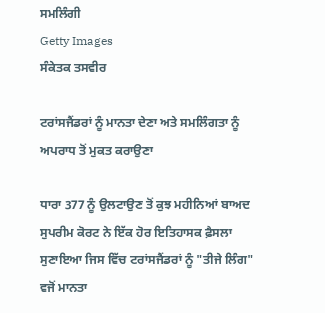ਸਮਲਿੰਗੀ
Getty Images
ਸੰਕੇਤਕ ਤਸਵੀਰ

ਟਰਾਂਸਜੈਂਡਰਾਂ ਨੂੰ ਮਾਨਤਾ ਦੇਣਾ ਅਤੇ ਸਮਲਿੰਗਤਾ ਨੂੰ ਅਪਰਾਧ ਤੋਂ ਮੁਕਤ ਕਰਾਉਣਾ

ਧਾਰਾ 377 ਨੂੰ ਉਲਟਾਉਣ ਤੋਂ ਕੁਝ ਮਹੀਨਿਆਂ ਬਾਅਦ ਸੁਪਰੀਮ ਕੋਰਟ ਨੇ ਇੱਕ ਹੋਰ ਇਤਿਹਾਸਕ ਫ਼ੈਸਲਾ ਸੁਣਾਇਆ ਜਿਸ ਵਿੱਚ ਟਰਾਂਸਜੈਂਡਰਾਂ ਨੂੰ "ਤੀਜੇ ਲਿੰਗ" ਵਜੋਂ ਮਾਨਤਾ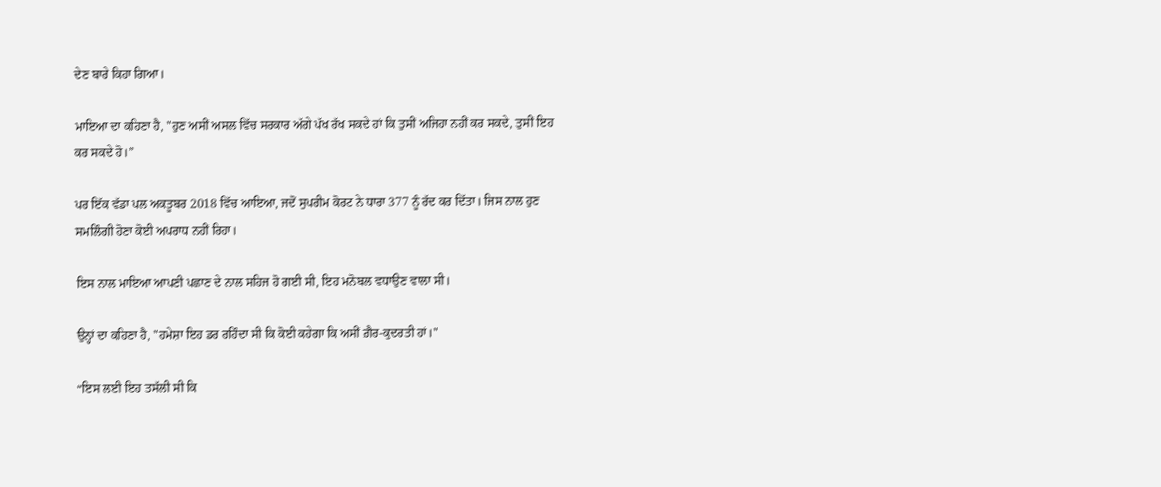ਦੇਣ ਬਾਰੇ ਕਿਹਾ ਗਿਆ।

ਮਾਇਆ ਦਾ ਕਹਿਣਾ ਹੈ, "ਹੁਣ ਅਸੀਂ ਅਸਲ ਵਿੱਚ ਸਰਕਾਰ ਅੱਗੇ ਪੱਖ ਰੱਖ ਸਕਦੇ ਹਾਂ ਕਿ ਤੁਸੀਂ ਅਜਿਹਾ ਨਹੀਂ ਕਰ ਸਕਦੇ, ਤੁਸੀਂ ਇਹ ਕਰ ਸਕਦੇ ਹੋ।”

ਪਰ ਇੱਕ ਵੱਡਾ ਪਲ ਅਕਤੂਬਰ 2018 ਵਿੱਚ ਆਇਆ, ਜਦੋਂ ਸੁਪਰੀਮ ਕੋਰਟ ਨੇ ਧਾਰਾ 377 ਨੂੰ ਰੱਦ ਕਰ ਦਿੱਤਾ। ਜਿਸ ਨਾਲ ਹੁਣ ਸਮਲਿੰਗੀ ਹੋਣਾ ਕੋਈ ਅਪਰਾਧ ਨਹੀਂ ਰਿਹਾ।

ਇਸ ਨਾਲ ਮਾਇਆ ਆਪਣੀ ਪਛਾਣ ਦੇ ਨਾਲ ਸਹਿਜ ਹੋ ਗਈ ਸੀ, ਇਹ ਮਨੋਬਲ ਵਧਾਉਣ ਵਾਲਾ ਸੀ।

ਉਨ੍ਹਾਂ ਦਾ ਕਹਿਣਾ ਹੈ, "ਹਮੇਸ਼ਾ ਇਹ ਡਰ ਰਹਿੰਦਾ ਸੀ ਕਿ ਕੋਈ ਕਹੇਗਾ ਕਿ ਅਸੀਂ ਗ਼ੈਰ-ਕੁਦਰਤੀ ਹਾਂ।"

“ਇਸ ਲਈ ਇਹ ਤਸੱਲੀ ਸੀ ਕਿ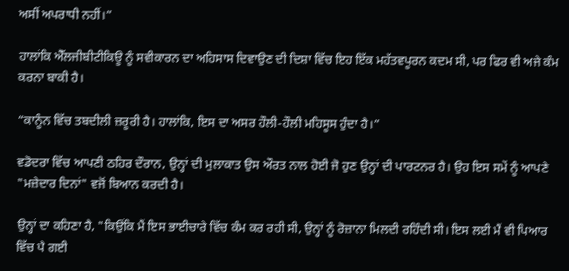ਅਸੀਂ ਅਪਰਾਧੀ ਨਹੀਂ।”

ਹਾਲਾਂਕਿ ਐੱਲਜੀਬੀਟੀਕਿਊ ਨੂੰ ਸਵੀਕਾਰਨ ਦਾ ਅਹਿਸਾਸ ਦਿਵਾਉਣ ਦੀ ਦਿਸ਼ਾ ਵਿੱਚ ਇਹ ਇੱਕ ਮਹੱਤਵਪੂਰਨ ਕਦਮ ਸੀ, ਪਰ ਫਿਰ ਵੀ ਅਜੇ ਕੰਮ ਕਰਨਾ ਬਾਕੀ ਹੈ।

“ਕਾਨੂੰਨ ਵਿੱਚ ਤਬਦੀਲੀ ਜ਼ਰੂਰੀ ਹੈ। ਹਾਲਾਂਕਿ, ਇਸ ਦਾ ਅਸਰ ਹੌਲੀ-ਹੌਲੀ ਮਹਿਸੂਸ ਹੁੰਦਾ ਹੈ।”

ਵਡੋਦਰਾ ਵਿੱਚ ਆਪਣੀ ਠਹਿਰ ਦੌਰਾਨ, ਉਨ੍ਹਾਂ ਦੀ ਮੁਲਾਕਾਤ ਉਸ ਔਰਤ ਨਾਲ ਹੋਈ ਜੋ ਹੁਣ ਉਨ੍ਹਾਂ ਦੀ ਪਾਰਟਨਰ ਹੈ। ਉਹ ਇਸ ਸਮੇਂ ਨੂੰ ਆਪਣੇ "ਮਜ਼ੇਦਾਰ ਦਿਨਾਂ" ਵਜੋਂ ਬਿਆਨ ਕਰਦੀ ਹੈ।

ਉਨ੍ਹਾਂ ਦਾ ਕਹਿਣਾ ਹੈ, "ਕਿਉਂਕਿ ਮੈਂ ਇਸ ਭਾਈਚਾਰੇ ਵਿੱਚ ਕੰਮ ਕਰ ਰਹੀ ਸੀ, ਉਨ੍ਹਾਂ ਨੂੰ ਰੋਜ਼ਾਨਾ ਮਿਲਦੀ ਰਹਿੰਦੀ ਸੀ। ਇਸ ਲਈ ਮੈਂ ਵੀ ਪਿਆਰ ਵਿੱਚ ਪੈ ਗਈ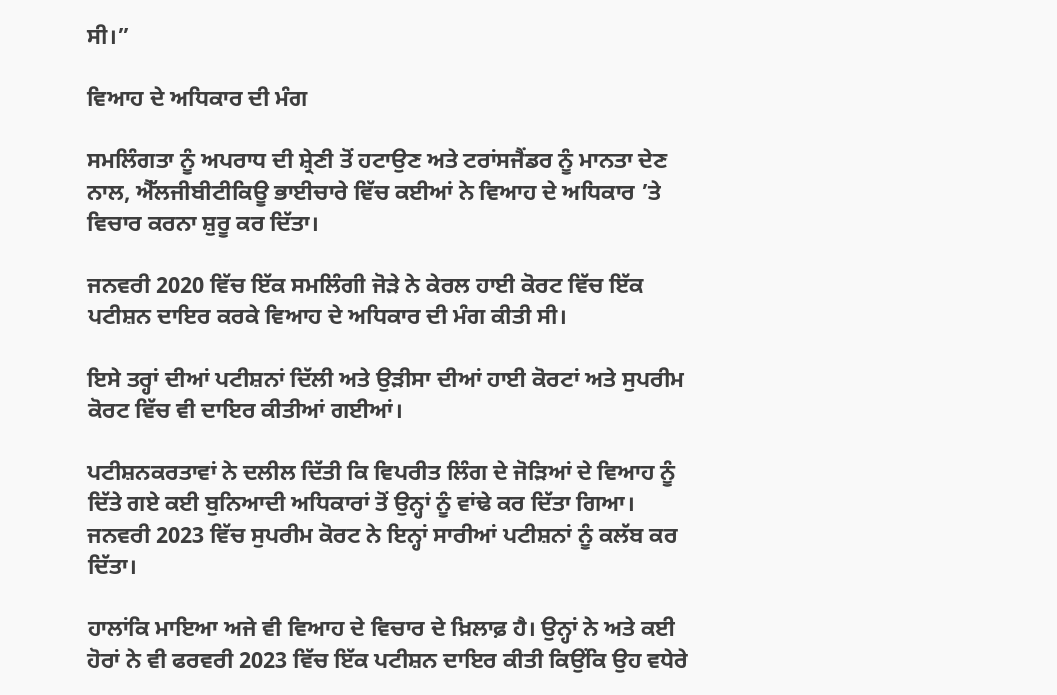ਸੀ।”

ਵਿਆਹ ਦੇ ਅਧਿਕਾਰ ਦੀ ਮੰਗ

ਸਮਲਿੰਗਤਾ ਨੂੰ ਅਪਰਾਧ ਦੀ ਸ਼੍ਰੇਣੀ ਤੋਂ ਹਟਾਉਣ ਅਤੇ ਟਰਾਂਸਜੈਂਡਰ ਨੂੰ ਮਾਨਤਾ ਦੇਣ ਨਾਲ, ਐੱਲਜੀਬੀਟੀਕਿਊ ਭਾਈਚਾਰੇ ਵਿੱਚ ਕਈਆਂ ਨੇ ਵਿਆਹ ਦੇ ਅਧਿਕਾਰ ’ਤੇ ਵਿਚਾਰ ਕਰਨਾ ਸ਼ੁਰੂ ਕਰ ਦਿੱਤਾ।

ਜਨਵਰੀ 2020 ਵਿੱਚ ਇੱਕ ਸਮਲਿੰਗੀ ਜੋੜੇ ਨੇ ਕੇਰਲ ਹਾਈ ਕੋਰਟ ਵਿੱਚ ਇੱਕ ਪਟੀਸ਼ਨ ਦਾਇਰ ਕਰਕੇ ਵਿਆਹ ਦੇ ਅਧਿਕਾਰ ਦੀ ਮੰਗ ਕੀਤੀ ਸੀ।

ਇਸੇ ਤਰ੍ਹਾਂ ਦੀਆਂ ਪਟੀਸ਼ਨਾਂ ਦਿੱਲੀ ਅਤੇ ਉੜੀਸਾ ਦੀਆਂ ਹਾਈ ਕੋਰਟਾਂ ਅਤੇ ਸੁਪਰੀਮ ਕੋਰਟ ਵਿੱਚ ਵੀ ਦਾਇਰ ਕੀਤੀਆਂ ਗਈਆਂ।

ਪਟੀਸ਼ਨਕਰਤਾਵਾਂ ਨੇ ਦਲੀਲ ਦਿੱਤੀ ਕਿ ਵਿਪਰੀਤ ਲਿੰਗ ਦੇ ਜੋੜਿਆਂ ਦੇ ਵਿਆਹ ਨੂੰ ਦਿੱਤੇ ਗਏ ਕਈ ਬੁਨਿਆਦੀ ਅਧਿਕਾਰਾਂ ਤੋਂ ਉਨ੍ਹਾਂ ਨੂੰ ਵਾਂਢੇ ਕਰ ਦਿੱਤਾ ਗਿਆ। ਜਨਵਰੀ 2023 ਵਿੱਚ ਸੁਪਰੀਮ ਕੋਰਟ ਨੇ ਇਨ੍ਹਾਂ ਸਾਰੀਆਂ ਪਟੀਸ਼ਨਾਂ ਨੂੰ ਕਲੱਬ ਕਰ ਦਿੱਤਾ।

ਹਾਲਾਂਕਿ ਮਾਇਆ ਅਜੇ ਵੀ ਵਿਆਹ ਦੇ ਵਿਚਾਰ ਦੇ ਖ਼ਿਲਾਫ਼ ਹੈ। ਉਨ੍ਹਾਂ ਨੇ ਅਤੇ ਕਈ ਹੋਰਾਂ ਨੇ ਵੀ ਫਰਵਰੀ 2023 ਵਿੱਚ ਇੱਕ ਪਟੀਸ਼ਨ ਦਾਇਰ ਕੀਤੀ ਕਿਉਂਕਿ ਉਹ ਵਧੇਰੇ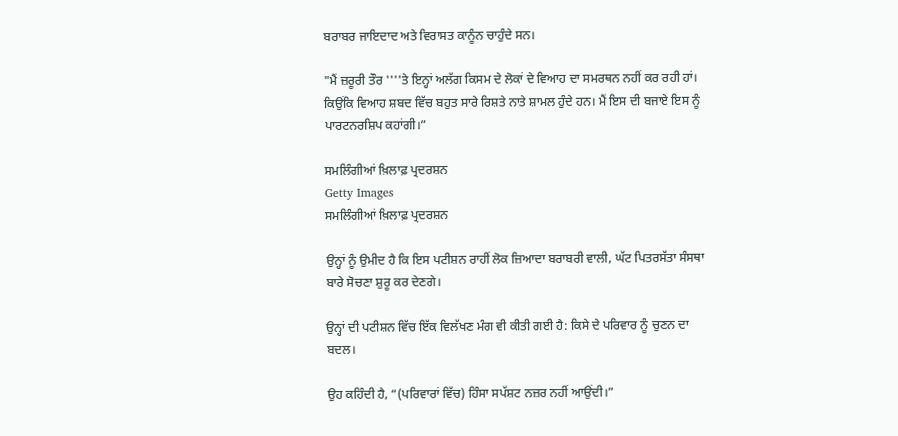ਬਰਾਬਰ ਜਾਇਦਾਦ ਅਤੇ ਵਿਰਾਸਤ ਕਾਨੂੰਨ ਚਾਹੁੰਦੇ ਸਨ।

"ਮੈਂ ਜ਼ਰੂਰੀ ਤੌਰ ''''ਤੇ ਇਨ੍ਹਾਂ ਅਲੱਗ ਕਿਸਮ ਦੇ ਲੋਕਾਂ ਦੇ ਵਿਆਹ ਦਾ ਸਮਰਥਨ ਨਹੀਂ ਕਰ ਰਹੀ ਹਾਂ। ਕਿਉਂਕਿ ਵਿਆਹ ਸ਼ਬਦ ਵਿੱਚ ਬਹੁਤ ਸਾਰੇ ਰਿਸ਼ਤੇ ਨਾਤੇ ਸ਼ਾਮਲ ਹੁੰਦੇ ਹਨ। ਮੈਂ ਇਸ ਦੀ ਬਜਾਏ ਇਸ ਨੂੰ ਪਾਰਟਨਰਸ਼ਿਪ ਕਹਾਂਗੀ।”

ਸਮਲਿੰਗੀਆਂ ਖ਼ਿਲਾਫ਼ ਪ੍ਰਦਰਸ਼ਨ
Getty Images
ਸਮਲਿੰਗੀਆਂ ਖ਼ਿਲਾਫ਼ ਪ੍ਰਦਰਸ਼ਨ

ਉਨ੍ਹਾਂ ਨੂੰ ਉਮੀਦ ਹੈ ਕਿ ਇਸ ਪਟੀਸ਼ਨ ਰਾਹੀਂ ਲੋਕ ਜ਼ਿਆਦਾ ਬਰਾਬਰੀ ਵਾਲੀ, ਘੱਟ ਪਿਤਰਸੱਤਾ ਸੰਸਥਾ ਬਾਰੇ ਸੋਚਣਾ ਸ਼ੁਰੂ ਕਰ ਦੇਣਗੇ।

ਉਨ੍ਹਾਂ ਦੀ ਪਟੀਸ਼ਨ ਵਿੱਚ ਇੱਕ ਵਿਲੱਖਣ ਮੰਗ ਵੀ ਕੀਤੀ ਗਈ ਹੈ: ਕਿਸੇ ਦੇ ਪਰਿਵਾਰ ਨੂੰ ਚੁਣਨ ਦਾ ਬਦਲ।

ਉਹ ਕਹਿੰਦੀ ਹੈ, “(ਪਰਿਵਾਰਾਂ ਵਿੱਚ) ਹਿੰਸਾ ਸਪੱਸ਼ਟ ਨਜ਼ਰ ਨਹੀਂ ਆਉਂਦੀ।”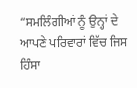“ਸਮਲਿੰਗੀਆਂ ਨੂੰ ਉਨ੍ਹਾਂ ਦੇ ਆਪਣੇ ਪਰਿਵਾਰਾਂ ਵਿੱਚ ਜਿਸ ਹਿੰਸਾ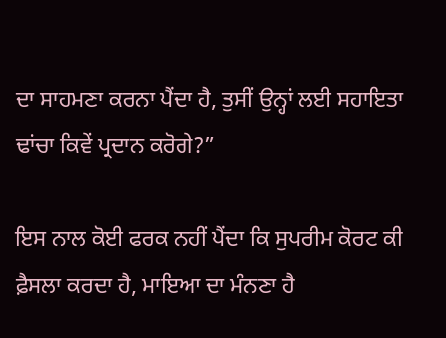ਦਾ ਸਾਹਮਣਾ ਕਰਨਾ ਪੈਂਦਾ ਹੈ, ਤੁਸੀਂ ਉਨ੍ਹਾਂ ਲਈ ਸਹਾਇਤਾ ਢਾਂਚਾ ਕਿਵੇਂ ਪ੍ਰਦਾਨ ਕਰੋਗੇ?”

ਇਸ ਨਾਲ ਕੋਈ ਫਰਕ ਨਹੀਂ ਪੈਂਦਾ ਕਿ ਸੁਪਰੀਮ ਕੋਰਟ ਕੀ ਫ਼ੈਸਲਾ ਕਰਦਾ ਹੈ, ਮਾਇਆ ਦਾ ਮੰਨਣਾ ਹੈ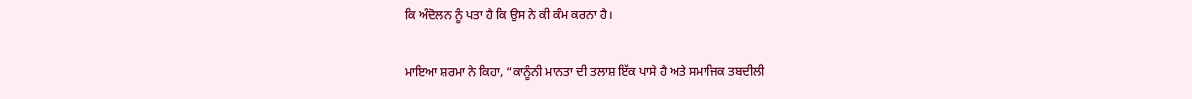ਕਿ ਅੰਦੋਲਨ ਨੂੰ ਪਤਾ ਹੈ ਕਿ ਉਸ ਨੇ ਕੀ ਕੰਮ ਕਰਨਾ ਹੈ।

ਮਾਇਆ ਸ਼ਰਮਾ ਨੇ ਕਿਹਾ, “ਕਾਨੂੰਨੀ ਮਾਨਤਾ ਦੀ ਤਲਾਸ਼ ਇੱਕ ਪਾਸੇ ਹੈ ਅਤੇ ਸਮਾਜਿਕ ਤਬਦੀਲੀ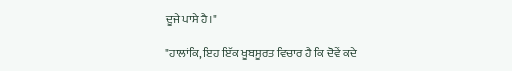ਦੂਜੇ ਪਾਸੇ ਹੈ।"

"ਹਾਲਾਂਕਿ, ਇਹ ਇੱਕ ਖੂਬਸੂਰਤ ਵਿਚਾਰ ਹੈ ਕਿ ਦੋਵੇਂ ਕਦੇ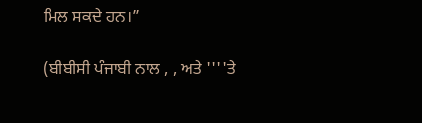ਮਿਲ ਸਕਦੇ ਹਨ।”

(ਬੀਬੀਸੀ ਪੰਜਾਬੀ ਨਾਲ , , ਅਤੇ ''''ਤੇ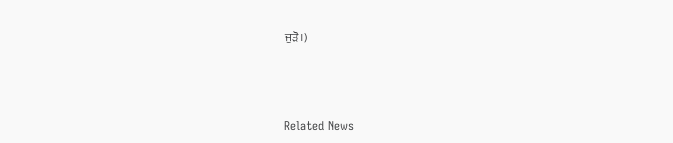ਜੁੜੋ।)



Related News